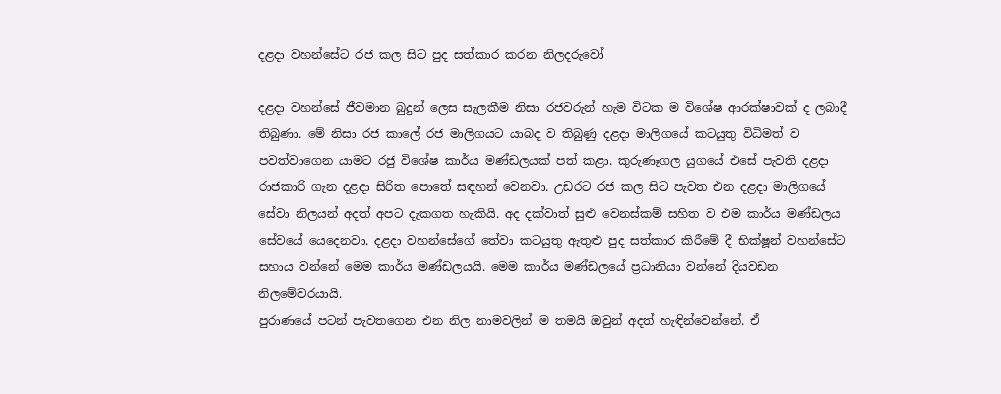දළදා වහන්සේට රජ කල සිට පුද සත්කාර කරන නිලදරුවෝ

දළදා වහන්සේ ජීවමාන බුදුන් ලෙස සැලකීම නිසා රජවරුන් හැම විටක ම විශේෂ ආරක්ෂාවක් ද ලබාදී තිබුණා. මේ නිසා රජ කාලේ රජ මාලිගයට යාබද ව තිබුණු දළදා මාලිගයේ කටයුතු විධිමත් ව පවත්වාගෙන යාමට රජු වි‍ශේෂ කාර්ය මණ්ඩලයක් පත් කළා. කුරුණෑගල යුගයේ එසේ පැවති දළදා රාජකාරි ගැන දළදා සිරිත පොතේ සඳහන් වෙනවා. උඩරට රජ කල සිට පැවත එන දළදා මාලිගයේ සේවා නිලයන් අදත් අපට දැකගත හැකියි. අද දක්වාත් සුළු වෙනස්කම් සහිත ව එම කාර්ය මණ්ඩලය සේවයේ යෙදෙනවා. දළදා වහන්සේගේ තේවා කටයුතු ඇතුළු පුද සත්කාර කිරීමේ දී භික්ෂූන් වහන්සේට සහාය වන්නේ මෙම කාර්ය මණ්ඩලයයි. මෙම කාර්ය මණ්ඩලයේ ප්‍රධානියා වන්නේ දියවඩන නිලමේවරයායි.
පුරාණයේ පටන් පැවතගෙන එන නිල නාමවලින් ම තමයි ඔවුන් අදත් හැඳින්වෙන්නේ. ඒ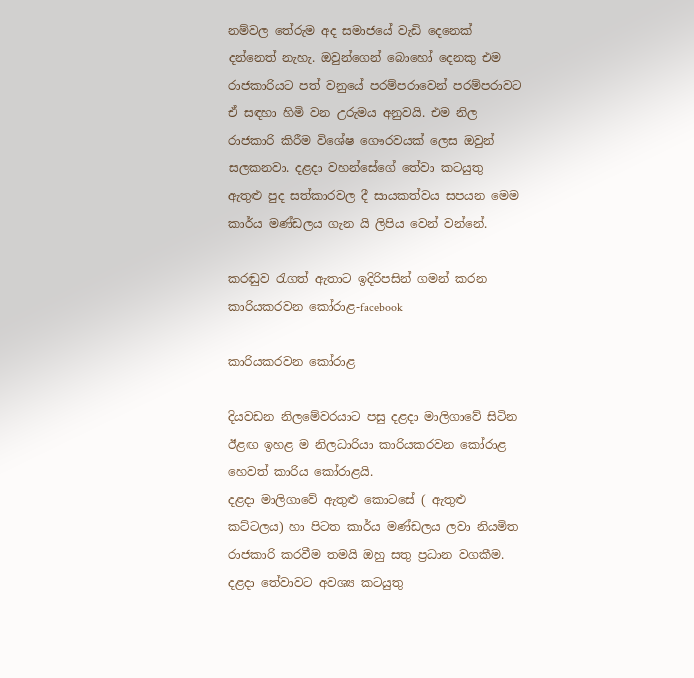නම්වල තේරුම අද සමාජයේ වැඩි දෙනෙක් දන්නෙත් නැහැ. ඔවුන්ගෙන් බොහෝ දෙනකු එම රාජකාරියට පත් වනුයේ පරම්පරාවෙන් පරම්පරාවට ඒ සඳහා හිමි වන උරුමය අනුවයි. එම නිල රාජකාරි කිරීම විශේෂ ගෞරවයක් ලෙස ඔවුන් සලකනවා. දළදා වහන්සේගේ තේවා කටයුතු ඇතුළු පුද සත්කාරවල දී සායකත්වය සපයන මෙම කාර්ය මණ්ඩලය ගැන යි ලිපිය වෙන් වන්නේ.

කරඬුව රැගත් ඇතාට ඉදිරිපසින් ගමන් කරන කාරියකරවන කෝරාළ-facebook

කාරියකරවන කෝරාළ

දියවඩන නිලමේවරයාට පසු දළදා මාලිගාවේ සිටින ඊළඟ ඉහළ ම නිලධාරියා කාරියකරවන කෝරාළ හෙවත් කාරිය කෝරාළයි.
දළදා මාලිගාවේ ඇතුළු කොටසේ ( ඇතුළු කට්ටලය) හා පිටත කාර්ය මණ්ඩලය ලවා නියමිත රාජකාරි කරවීම තමයි ඔහු සතු ප්‍රධාන වගකීම. දළදා තේවාවට අවශ්‍ය කටයුතු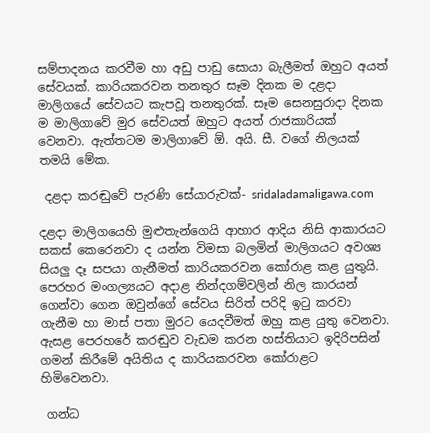සම්පාදනය කරවීම හා අඩු පාඩු සොයා බැලීමත් ඔහුට අයත් සේවයක්. කාරියකරවන තනතුර සෑම දිනක ම දළදා මාලිගයේ සේවයට කැපවූ තනතුරක්. සෑම සෙනසුරාදා දිනක ම මාලිගාවේ මුර සේවයත් ඔහුට අයත් රාජකාරියක් වෙනවා. ඇත්තටම මාලිගාවේ ඕ. අයි. සී. වගේ නිලයක් තමයි මේක.

 දළදා කරඬුවේ පැරණි සේයාරුවක්- sridaladamaligawa.com

දළදා මාලිගයෙහි මුළුතැන්ගෙයි ආහාර ආදිය නිසි ආකාරයට සකස් කෙරෙනවා ද යන්න විමසා බලමින් මාලිගයට අවශ්‍ය සියලු දෑ සපයා ගැනීමත් කාරියකරවන කෝරාළ කළ යුතුයි. පෙරහර මංගල්‍යයට අදාළ නින්දගම්වලින් නිල කාරයන් ගෙන්වා ගෙන ඔවුන්ගේ සේවය සිරිත් පරිදි ඉටු කරවා ගැනීම හා මාස් පතා මුරට යෙදවීමත් ඔහු කළ යුතු වෙනවා. ඇසළ පෙරහරේ කරඬුව වැඩම කරන හස්තියාට ඉදිරිපසින් ගමන් කිරීමේ අයිතිය ද කාරියකරවන කෝරාළට හිමිවෙනවා.

 ගන්ධ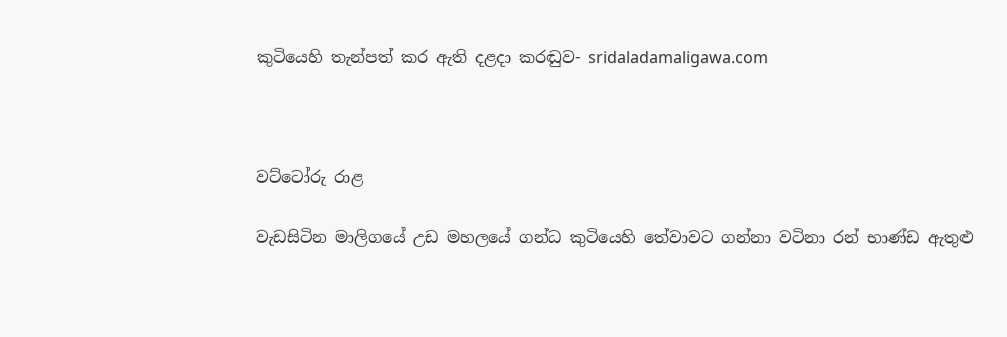කුටියෙහි තැන්පත් කර ඇති දළදා කරඬුව- sridaladamaligawa.com



වට්ටෝරු රාළ

වැඩසිටින මාලිගයේ උඩ මහලයේ ගන්ධ කුටියෙහි තේවාවට ගන්නා වටිනා රන් භාණ්ඩ ඇතුළු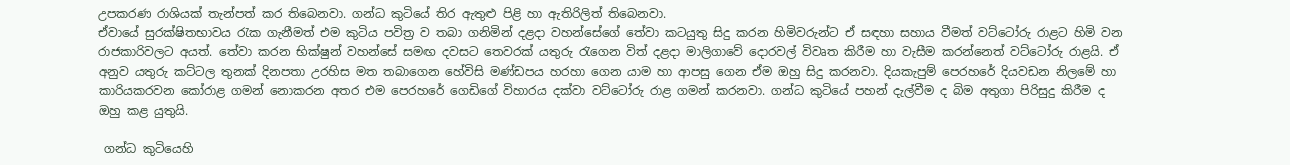උපකරණ රාශියක් තැන්පත් කර තිබෙනවා. ගන්ධ කුටියේ තිර ඇතුළු පිළි හා ඇතිරිලිත් තිබෙනවා.
ඒවායේ සුරක්ෂිතභාවය රැක ගැනීමත් එම කුටිය පවිත්‍ර ව තබා ගනිමින් දළදා වහන්සේගේ තේවා කටයුතු සිදු කරන හිමිවරුන්ට ඒ සඳහා සහාය වීමත් වට්ටෝරු රාළට හිමි වන රාජකාරිවලට අයත්. තේවා කරන භික්ෂුන් වහන්සේ සමඟ දවසට තෙවරක් යතුරු රැගෙන විත් දළදා මාලිගාවේ දොරවල් විවෘත කිරීම හා වැසීම කරන්නෙත් වට්ටෝරු රාළයි. ඒ අනුව යතුරු කට්ටල තුනක් දිනපතා උරහිස මත තබාගෙන හේවිසි මණ්ඩපය හරහා ගෙන යාම හා ආපසු ගෙන ඒම ඔහු සිදු කරනවා. දියකැපුම් පෙරහරේ දියවඩන නිලමේ හා කාරියකරවන කෝරාළ ගමන් නොකරන අතර එම පෙරහරේ ගෙඩිගේ විහාරය දක්වා වට්ටෝරු රාළ ගමන් කරනවා. ගන්ධ කුටියේ පහන් දැල්වීම ද බිම අතුගා පිරිසුදු කිරීම ද ඔහු කළ යුතුයි.

 ගන්ධ කුටියෙහි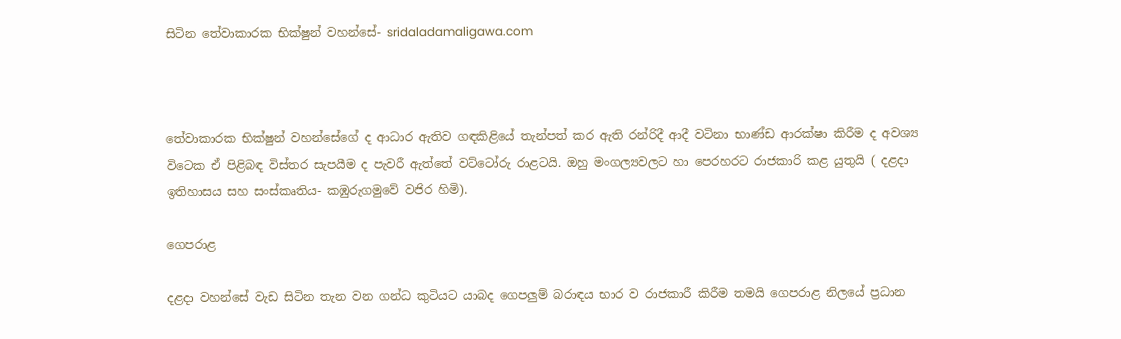සිටින තේවාකාරක භික්ෂුන් වහන්සේ- sridaladamaligawa.com



තේවාකාරක භික්ෂුන් වහන්සේගේ ද ආධාර ඇතිව ගඳකිළියේ තැන්පත් කර ඇති රන්රිදී ආදී වටිනා භාණ්ඩ ආරක්ෂා කිරීම ද අවශ්‍ය විටෙක ඒ පිළිබඳ විස්තර සැපයීම ද පැවරී ඇත්තේ වට්ටෝරු රාළටයි. ඔහු මංගල්‍යවලට හා පෙරහරට රාජකාරි කළ යුතුයි ( දළදා ඉතිහාසය සහ සංස්කෘතිය- කඹුරුගමුවේ වජිර හිමි).

ගෙපරාළ

දළදා වහන්සේ වැඩ සිටින තැන වන ගන්ධ කුටියට යාබද ගෙපලුම් බරාඳය භාර ව රාජකාරී කිරීම තමයි ගෙපරාළ නිලයේ ප්‍රධාන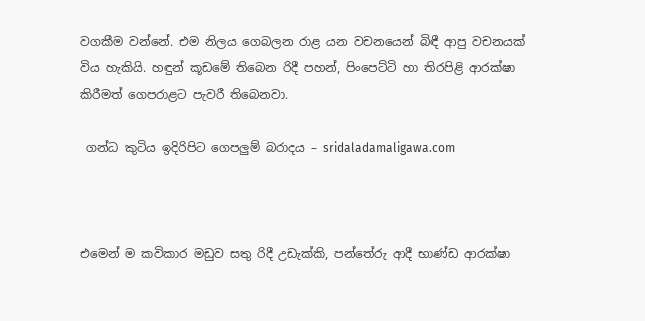වගකීම වන්නේ. එම නිලය ගෙබලන රාළ යන වචනයෙන් බිඳී ආපු වචනයක් විය හැකියි. හඳුන් කූඩමේ තිබෙන රිදී පහන්, පිංපෙට්ටි හා තිරපිළි ආරක්ෂා කිරීමත් ගෙපරාළට පැවරී තිබෙනවා.

 ගන්ධ කුටිය ඉදිරිපිට ගෙපලුම් බරාදය – sridaladamaligawa.com



එමෙන් ම කවිකාර මඩුව සතු රිදී උඩැක්කි, පන්තේරු ආදී භාණ්ඩ ආරක්ෂා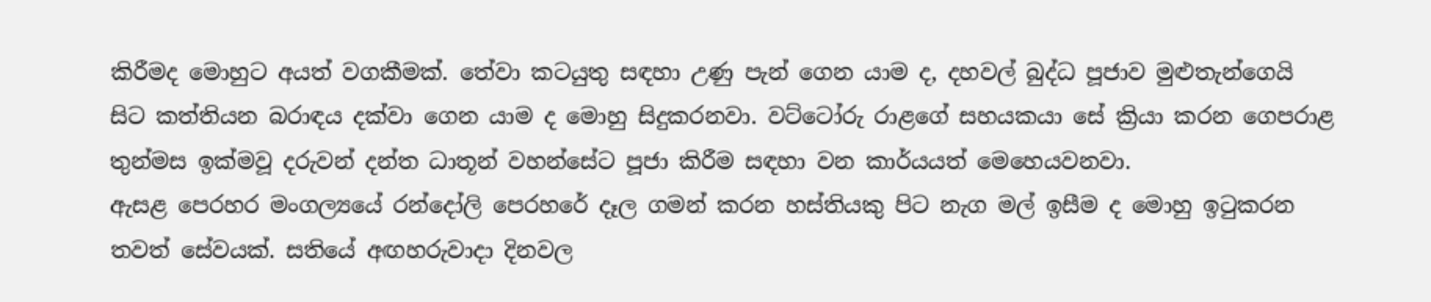කිරීමද මොහුට අයත් වගකීමක්. තේවා කටයුතු සඳහා උණු පැන් ගෙන යාම ද, දහවල් බුද්ධ පූජාව මුළුතැන්ගෙයි සිට කත්තියන බරාඳය දක්වා ගෙන යාම ද මොහු සිදුකරනවා. වට්ටෝරු රාළගේ සහයකයා සේ ක්‍රියා කරන ගෙපරාළ තුන්මස ඉක්මවූ දරුවන් දන්ත ධාතූන් වහන්සේට පූජා කිරීම සඳහා වන කාර්යයත් මෙහෙයවනවා.
ඇසළ පෙරහර මංගල්‍යයේ රන්දෝලි පෙරහරේ දෑල ගමන් කරන හස්තියකු පිට නැග මල් ඉසීම ද මොහු ඉටුකරන තවත් සේවයක්. සතියේ අඟහරුවාදා දිනවල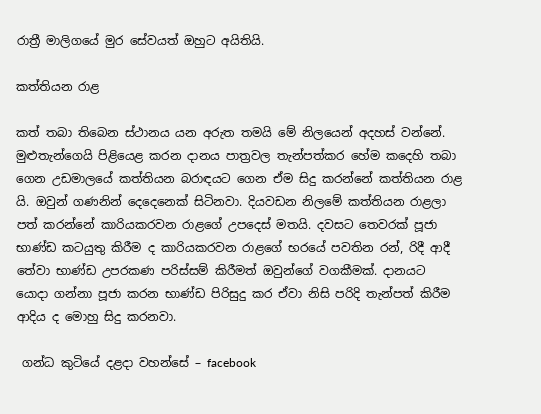රාත්‍රී මාලිගයේ මුර සේවයත් ඔහුට අයිතියි.

කත්තියන රාළ

කත් තබා තිබෙන ස්ථානය යන අරුත තමයි මේ නිලයෙන් අදහස් වන්නේ. මුළුතැන්ගෙයි පිළියෙළ කරන දානය පාත්‍රවල තැන්පත්කර හේම කදෙහි තබා ගෙන උඩමාලයේ කත්තියන බරාඳයට ගෙන ඒම සිදු කරන්නේ කත්තියන රාළ යි. ඔවුන් ගණනින් දෙදෙනෙක් සිටිනවා. දියවඩන නිලමේ කත්තියන රාළලා පත් කරන්නේ කාරියකරවන රාළගේ උපදෙස් මතයි. දවසට තෙවරක් පූජා භාණ්ඩ කටයුතු කිරීම ද කාරියකරවන රාළගේ භරයේ පවතින රන්, රිදී ආදී තේවා භාණ්ඩ උපරකණ පරිස්සම් කිරීමත් ඔවුන්ගේ වගකීමක්. දානයට යොදා ගන්නා පූජා කරන භාණ්ඩ පිරිසුදු කර ඒවා නිසි පරිදි තැන්පත් කිරීම ආදිය ද මොහු සිදු කරනවා.

 ගන්ධ කුටියේ දළදා වහන්සේ – facebook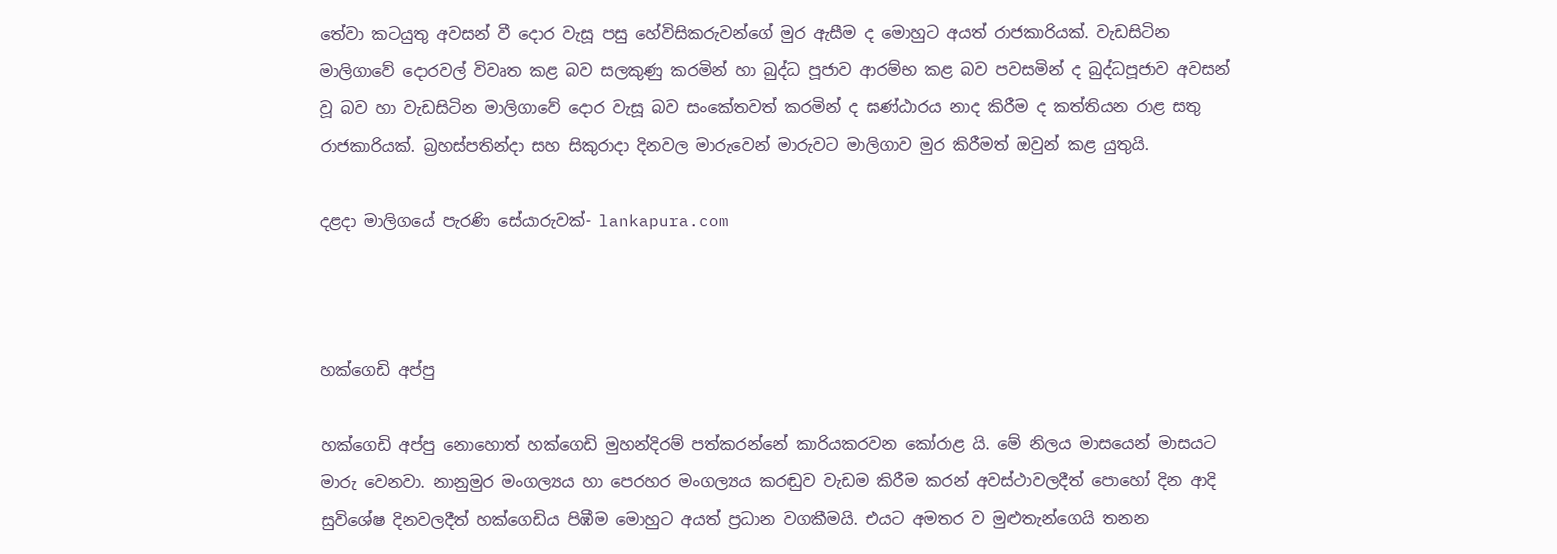තේවා කටයුතු අවසන් වී දොර වැසූ පසු හේවිසිකරුවන්ගේ මුර ඇසීම ද මොහුට අයත් රාජකාරියක්. වැඩසිටින මාලිගාවේ දොරවල් විවෘත කළ බව සලකුණු කරමින් හා බුද්ධ පූජාව ආරම්භ කළ බව පවසමින් ද බුද්ධපූජාව අවසන් වූ බව හා වැඩසිටින මාලිගාවේ දොර වැසූ බව සංකේතවත් කරමින් ද ඝණ්ඨාරය නාද කිරීම ද කත්තියන රාළ සතු රාජකාරියක්. බ්‍රහස්පතින්දා සහ සිකුරාදා දිනවල මාරුවෙන් මාරුවට මාලිගාව මුර කිරීමත් ඔවුන් කළ යුතුයි.

දළදා මාලිගයේ පැරණි සේයාරුවක්- lankapura.com



හක්ගෙඩි අප්පු

හක්ගෙඩි අප්පු නොහොත් හක්ගෙඩි මුහන්දිරම් පත්කරන්නේ කාරියකරවන කෝරාළ යි. මේ නිලය මාසයෙන් මාසයට මාරු වෙනවා. නානුමුර මංගල්‍යය හා පෙරහර මංගල්‍යය කරඬුව වැඩම කිරීම කරන් අවස්ථාවලදීත් පොහෝ දින ආදි සුවිශේෂ දිනවලදීත් හක්ගෙඩිය පිඹීම මොහුට අයත් ප්‍රධාන වගකීමයි. එයට අමතර ව මුළුතැන්ගෙයි තනන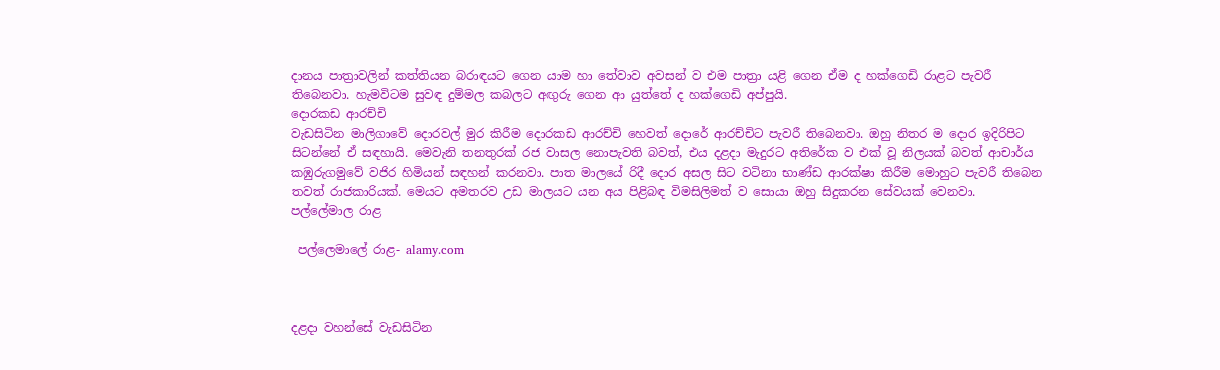දානය පාත්‍රාවලින් කත්තියන බරාඳයට ගෙන යාම හා තේවාව අවසන් ව එම පාත්‍රා යළි ගෙන ඒම ද හක්ගෙඩි රාළට පැවරී තිබෙනවා. හැමවිටම සුවඳ දුම්මල කබලට අඟුරු ගෙන ආ යුත්තේ ද හක්ගෙඩි අප්පුයි.
දොරකඩ ආරච්චි
වැඩසිටින මාලිගාවේ දොරවල් මුර කිරීම දොරකඩ ආරච්චි හෙවත් දොරේ ආරච්චිට පැවරී තිබෙනවා. ඔහු නිතර ම දොර ඉදිරිපිට සිටන්නේ ඒ සඳහායි. මෙවැනි තනතුරක් රජ වාසල නොපැවති බවත්, එය දළදා මැදුරට අතිරේක ව එක් වූ නිලයක් බවත් ආචාර්ය කඹුරුගමුවේ වජිර හිමියන් සඳහන් කරනවා. පාත මාලයේ රිදී දොර අසල සිට වටිනා භාණ්ඩ ආරක්ෂා කිරීම මොහුට පැවරී තිබෙන තවත් රාජකාරියක්. මෙයට අමතරව උඩ මාලයට යන අය පිළිබඳ විමසිලිමත් ව සොයා ඔහු සිදුකරන සේවයක් වෙනවා.
පල්ලේමාල රාළ

 පල්ලෙමාලේ රාළ- alamy.com



දළදා වහන්සේ වැඩසිටින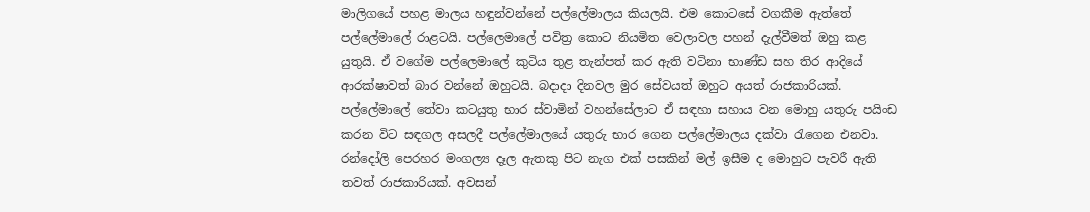මාලිගයේ පහළ මාලය හඳුන්වන්නේ පල්ලේමාලය කියලයි. එම කොටසේ වගකීම ඇත්තේ පල්ලේමාලේ රාළටයි. පල්ලෙමාලේ පවිත්‍ර කොට නියමිත වෙලාවල පහන් දැල්වීමත් ඔහු කළ යුතුයි. ඒ වගේම පල්ලෙමාලේ කුටිය තුළ තැන්පත් කර ඇති වටිනා භාණ්ඩ සහ තිර ආදියේ ආරක්ෂාවත් බාර වන්නේ ඔහුටයි. බදාදා දිනවල මුර සේවයත් ඔහුට අයත් රාජකාරියක්. පල්ලේමාලේ තේවා කටයුතු භාර ස්වාමින් වහන්සේලාට ඒ සඳහා සහාය වන මොහු යතුරු පයිංඩ කරන විට සඳගල අසලදී පල්ලේමාලයේ යතුරු භාර ගෙන පල්ලේමාලය දක්වා රැගෙන එනවා. රන්දෝලි පෙරහර මංගල්‍ය දෑල ඇතකු පිට නැග එක් පසකින් මල් ඉසීම ද මොහුට පැවරී ඇති තවත් රාජකාරියක්. අවසන්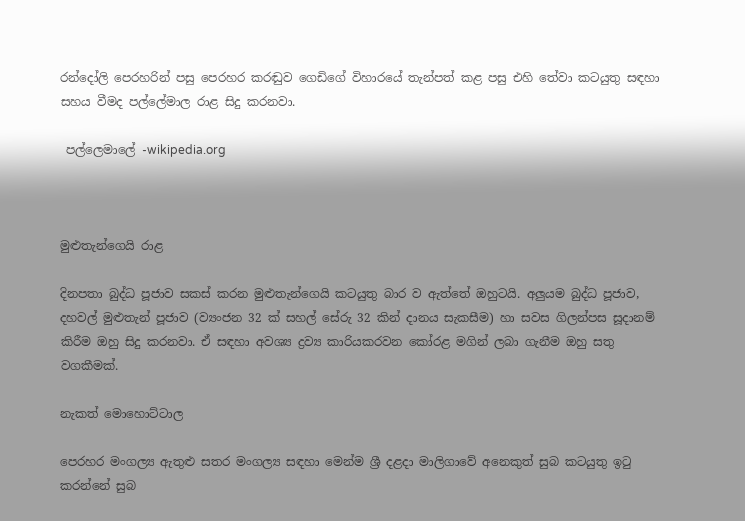රන්දෝලි පෙරහරින් පසු පෙරහර කරඬුව ගෙඩිගේ විහාරයේ තැන්පත් කළ පසු එහි තේවා කටයුතු සඳහා සහය වීමද පල්ලේමාල රාළ සිදු කරනවා.

 පල්ලෙමාලේ -wikipedia.org



මුළුතැන්ගෙයි රාළ

දිනපතා බුද්ධ පූජාව සකස් කරන මුළුතැන්ගෙයි කටයුතු බාර ව ඇත්තේ ඔහුටයි. අලුයම බුද්ධ පූජාව, දහවල් මුළුතැන් පූජාව (ව්‍යංජන 32 ක් සහල් සේරු 32 කින් දානය සැකසීම) හා සවස ගිලන්පස සූදානම් කිරීම ඔහු සිදු කරනවා. ඒ සඳහා අවශ්‍ය ද්‍රව්‍ය කාරියකරවන කෝරළ මගින් ලබා ගැනීම ඔහු සතු වගකීමක්.

නැකත් මොහොට්ටාල

පෙරහර මංගල්‍ය ඇතුළු සතර මංගල්‍ය සඳහා මෙන්ම ශ්‍රී දළදා මාලිගාවේ අනෙකුත් සුබ කටයුතු ඉටු කරන්නේ සුබ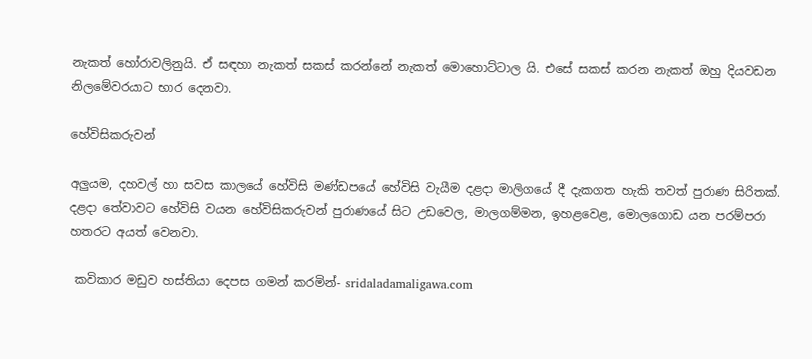නැකත් හෝරාවලිනුයි. ඒ සඳහා නැකත් සකස් කරන්නේ නැකත් මොහොට්ටාල යි. එසේ සකස් කරන නැකත් ඔහු දියවඩන නිලමේවරයාට භාර දෙනවා.

හේවිසිකරුවන්

අලුයම, දහවල් හා සවස කාලයේ හේවිසි මණ්ඩපයේ හේවිසි වැයීම දළදා මාලිගයේ දී දැකගත හැකි තවත් පුරාණ සිරිතක්. දළදා තේවාවට හේවිසි වයන හේවිසිකරුවන් පුරාණයේ සිට උඩවෙල, මාලගම්මන, ඉහළවෙළ, මොලගොඩ යන පරම්පරා හතරට අයත් වෙනවා.

 කවිකාර මඩුව හස්තියා දෙපස ගමන් කරමින්- sridaladamaligawa.com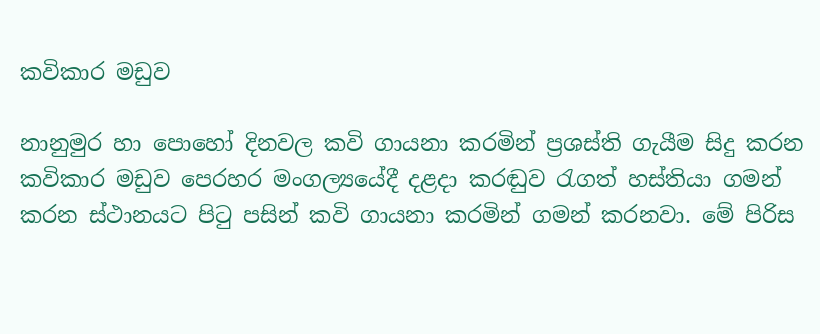කවිකාර මඩුව

නානුමුර හා පොහෝ දිනවල කවි ගායනා කරමින් ප්‍රශස්ති ගැයීම සිදු කරන කවිකාර මඩුව පෙරහර මංගල්‍යයේදී දළදා කරඬුව රැගත් හස්තියා ගමන් කරන ස්ථානයට පිටු පසින් කවි ගායනා කරමින් ගමන් කරනවා. මේ පිරිස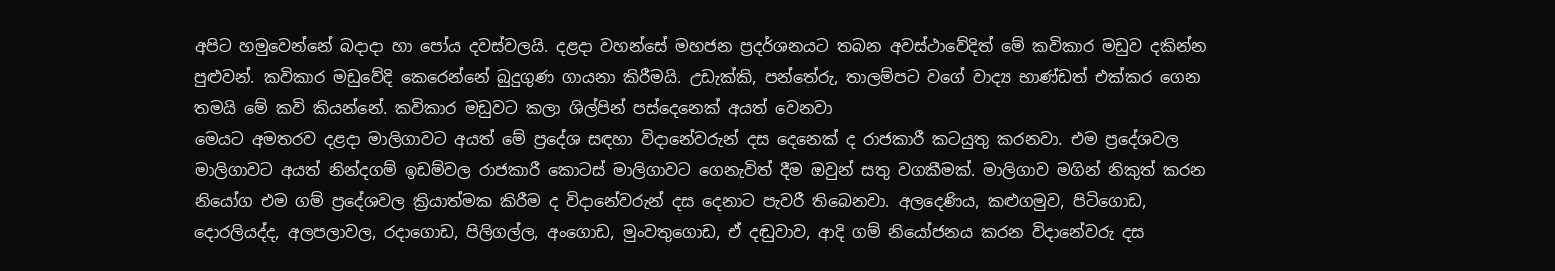අපිට හමුවෙන්නේ බදාදා හා පෝය දවස්වලයි. දළදා වහන්සේ මහජන ප්‍රදර්ශනයට තබන අවස්ථාවේදිත් මේ කවිකාර මඩුව දකින්න පුළුවන්. කවිකාර මඩුවේදි කෙරෙන්නේ බුදුගුණ ගායනා කිරීමයි. උඩැක්කි, පන්තේරු, තාලම්පට වගේ වාද්‍ය භාණ්ඩත් එක්කර ගෙන තමයි මේ කවි කියන්නේ. කවිකාර මඩුවට කලා ශිල්පින් පස්දෙනෙක් අයත් වෙනවා
මෙයට අමතරව දළදා මාලිගාවට අයත් මේ ප්‍රදේශ සඳහා විදානේවරුන් දස දෙනෙක් ද රාජකාරී කටයුතු කරනවා. එම ප්‍රදේශවල මාලිගාවට අයත් නින්දගම් ඉඩම්වල රාජකාරී කොටස් මාලිගාවට ගෙනැවිත් දීම ඔවුන් සතු වගකීමක්. මාලිගාව මගින් නිකුත් කරන නියෝග එම ගම් ප්‍රදේශවල ක්‍රියාත්මක කිරීම ද විදානේවරුන් දස දෙනාට පැවරී තිබෙනවා. අලදෙණිය, කළුගමුව, පිටිගොඩ, දොරලියද්ද, අලපලාවල, රදාගොඩ, පිලිගල්ල, අංගොඩ, මුංවතුගොඩ, ඒ දඬුවාව, ආදි ගම් නියෝජනය කරන විදානේවරු දස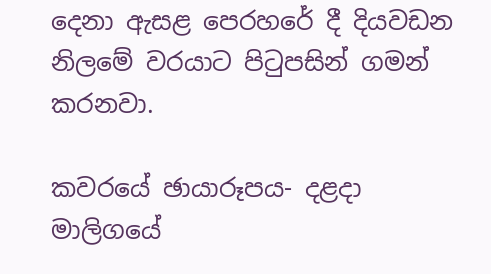දෙනා ඇසළ පෙරහරේ දී දියවඩන නිලමේ වරයාට පිටුපසින් ගමන් කරනවා.

කවරයේ ඡායාරූපය- දළදා මාලිගයේ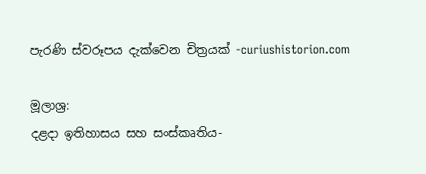පැරණි ස්වරූපය දැක්වෙන චිත්‍රයක් -curiushistorion.com

මූලාශ්‍ර:
දළදා ඉතිහාසය සහ සංස්කෘතිය-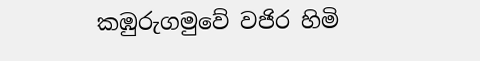කඹුරුගමුවේ වජිර හිමි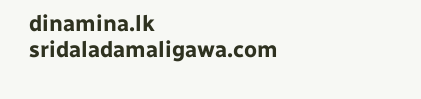dinamina.lk
sridaladamaligawa.com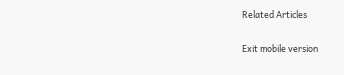Related Articles

Exit mobile version